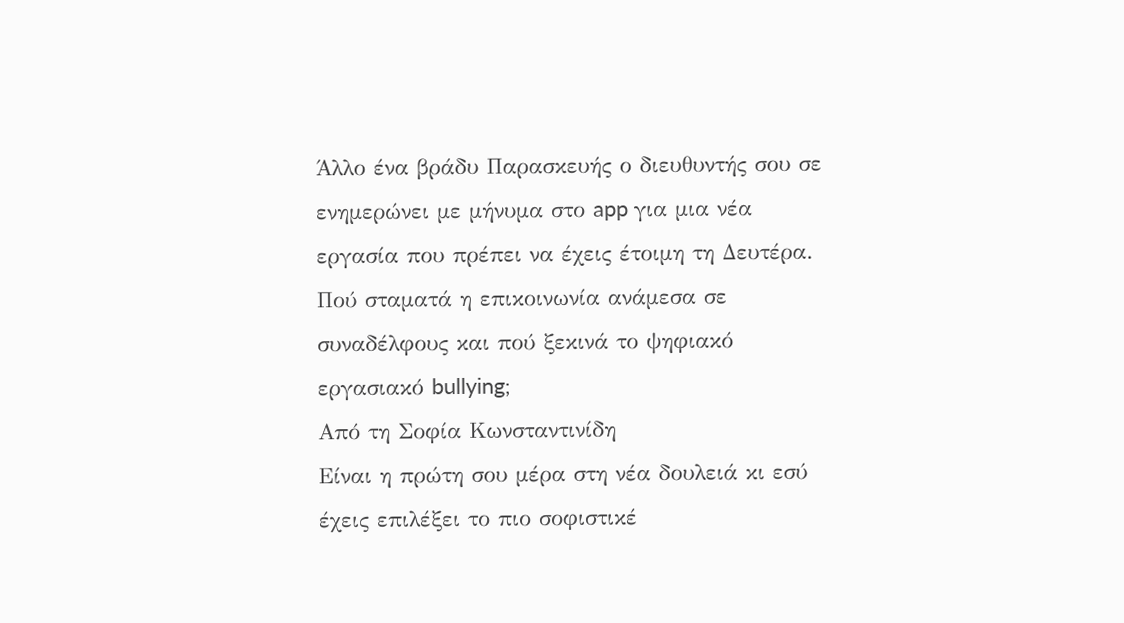Άλλο ένα βράδυ Παρασκευής ο διευθυντής σου σε ενημερώνει με μήνυμα στο app για μια νέα εργασία που πρέπει να έχεις έτοιμη τη Δευτέρα. Πού σταματά η επικοινωνία ανάμεσα σε συναδέλφους και πού ξεκινά το ψηφιακό εργασιακό bullying;
Από τη Σοφία Κωνσταντινίδη
Είναι η πρώτη σου μέρα στη νέα δουλειά κι εσύ έχεις επιλέξει το πιο σοφιστικέ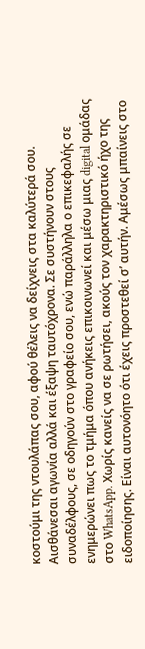κοστούμι της ντουλάπας σου, αφού θέλεις να δείχνεις στα καλύτερά σου. Αισθάνεσαι αγωνία αλλά και έξαψη ταυτόχρονα. Σε συστήνουν στους συναδέλφους, σε οδηγούν στο γραφείο σου, ενώ παράλληλα ο επικεφαλής σε ενημερώνει πως το τμήμα όπου ανήκεις επικοινωνεί και μέσω μιας digital ομάδας στο WhatsApp. Χωρίς κανείς να σε ρωτήσει, ακούς τον χαρακτηριστικό ήχο της ειδοποίησης. Είναι αυτονόητο ότι έχεις προστεθεί σ’ αυτήν. Αμέσως μπαίνεις στο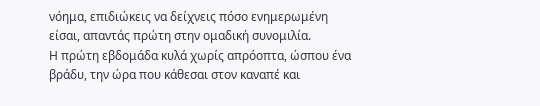νόημα, επιδιώκεις να δείχνεις πόσο ενημερωμένη είσαι, απαντάς πρώτη στην ομαδική συνομιλία.
Η πρώτη εβδομάδα κυλά χωρίς απρόοπτα, ώσπου ένα βράδυ, την ώρα που κάθεσαι στον καναπέ και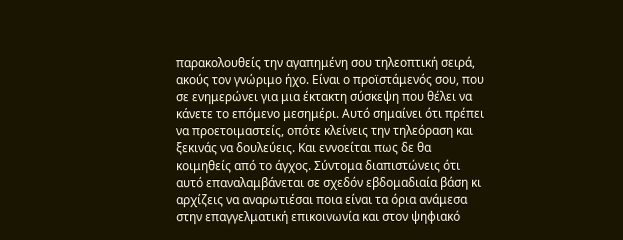παρακολουθείς την αγαπημένη σου τηλεοπτική σειρά, ακούς τον γνώριμο ήχο. Είναι ο προϊστάμενός σου, που σε ενημερώνει για μια έκτακτη σύσκεψη που θέλει να κάνετε το επόμενο μεσημέρι. Αυτό σημαίνει ότι πρέπει να προετοιμαστείς, οπότε κλείνεις την τηλεόραση και ξεκινάς να δουλεύεις. Και εννοείται πως δε θα κοιμηθείς από το άγχος. Σύντομα διαπιστώνεις ότι αυτό επαναλαμβάνεται σε σχεδόν εβδομαδιαία βάση κι αρχίζεις να αναρωτιέσαι ποια είναι τα όρια ανάμεσα στην επαγγελματική επικοινωνία και στον ψηφιακό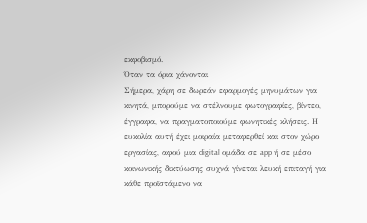εκφοβισμό.
Όταν τα όρια χάνονται
Σήμερα, χάρη σε δωρεάν εφαρμογές μηνυμάτων για κινητά, μπορούμε να στέλνουμε φωτογραφίες, βίντεο, έγγραφα, να πραγματοποιούμε φωνητικές κλήσεις. Η ευκολία αυτή έχει μοιραία μεταφερθεί και στον χώρο εργασίας, αφού μια digital ομάδα σε app ή σε μέσο κοινωνικής δικτύωσης συχνά γίνεται λευκή επιταγή για κάθε προϊστάμενο να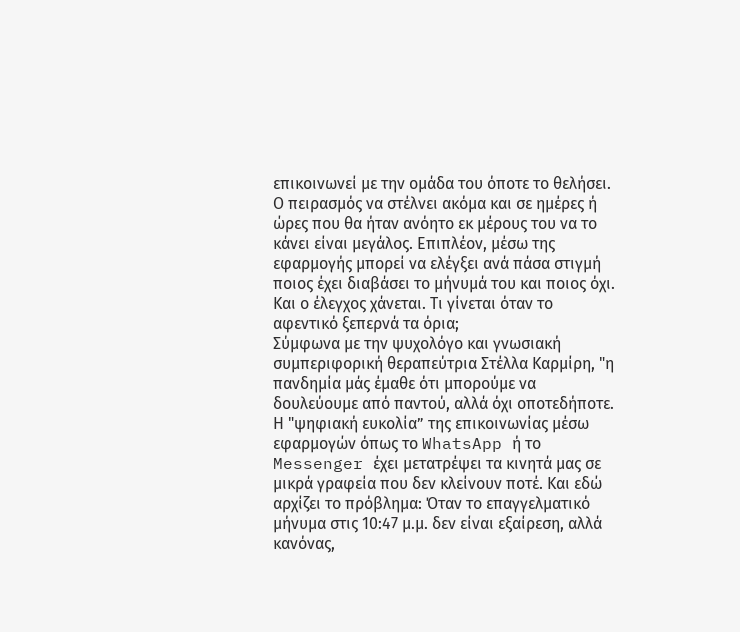επικοινωνεί με την ομάδα του όποτε το θελήσει. Ο πειρασμός να στέλνει ακόμα και σε ημέρες ή ώρες που θα ήταν ανόητο εκ μέρους του να το κάνει είναι μεγάλος. Επιπλέον, μέσω της εφαρμογής μπορεί να ελέγξει ανά πάσα στιγμή ποιος έχει διαβάσει το μήνυμά του και ποιος όχι. Και ο έλεγχος χάνεται. Τι γίνεται όταν το αφεντικό ξεπερνά τα όρια;
Σύμφωνα με την ψυχολόγο και γνωσιακή συμπεριφορική θεραπεύτρια Στέλλα Καρμίρη, "η πανδημία μάς έμαθε ότι μπορούμε να δουλεύουμε από παντού, αλλά όχι οποτεδήποτε. Η "ψηφιακή ευκολία” της επικοινωνίας μέσω εφαρμογών όπως το WhatsApp ή το Messenger έχει μετατρέψει τα κινητά μας σε μικρά γραφεία που δεν κλείνουν ποτέ. Και εδώ αρχίζει το πρόβλημα: Όταν το επαγγελματικό μήνυμα στις 10:47 μ.μ. δεν είναι εξαίρεση, αλλά κανόνας,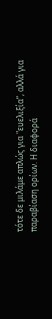τότε δε μιλάμε απλώς για "ευελιξία”, αλλά για παραβίαση ορίων. Η διαφορά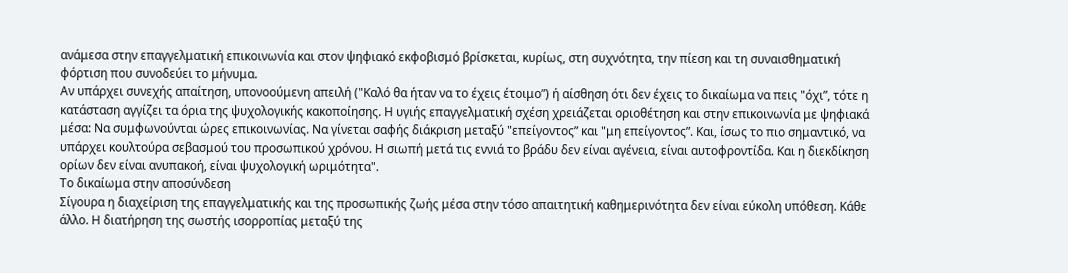ανάμεσα στην επαγγελματική επικοινωνία και στον ψηφιακό εκφοβισμό βρίσκεται, κυρίως, στη συχνότητα, την πίεση και τη συναισθηματική φόρτιση που συνοδεύει το μήνυμα.
Αν υπάρχει συνεχής απαίτηση, υπονοούμενη απειλή ("Καλό θα ήταν να το έχεις έτοιμο”) ή αίσθηση ότι δεν έχεις το δικαίωμα να πεις "όχι”, τότε η κατάσταση αγγίζει τα όρια της ψυχολογικής κακοποίησης. Η υγιής επαγγελματική σχέση χρειάζεται οριοθέτηση και στην επικοινωνία με ψηφιακά μέσα: Να συμφωνούνται ώρες επικοινωνίας. Να γίνεται σαφής διάκριση μεταξύ "επείγοντος” και "μη επείγοντος”. Και, ίσως το πιο σημαντικό, να υπάρχει κουλτούρα σεβασμού του προσωπικού χρόνου. Η σιωπή μετά τις εννιά το βράδυ δεν είναι αγένεια, είναι αυτοφροντίδα. Και η διεκδίκηση ορίων δεν είναι ανυπακοή, είναι ψυχολογική ωριμότητα".
Το δικαίωμα στην αποσύνδεση
Σίγουρα η διαχείριση της επαγγελματικής και της προσωπικής ζωής μέσα στην τόσο απαιτητική καθημερινότητα δεν είναι εύκολη υπόθεση. Κάθε άλλο. Η διατήρηση της σωστής ισορροπίας μεταξύ της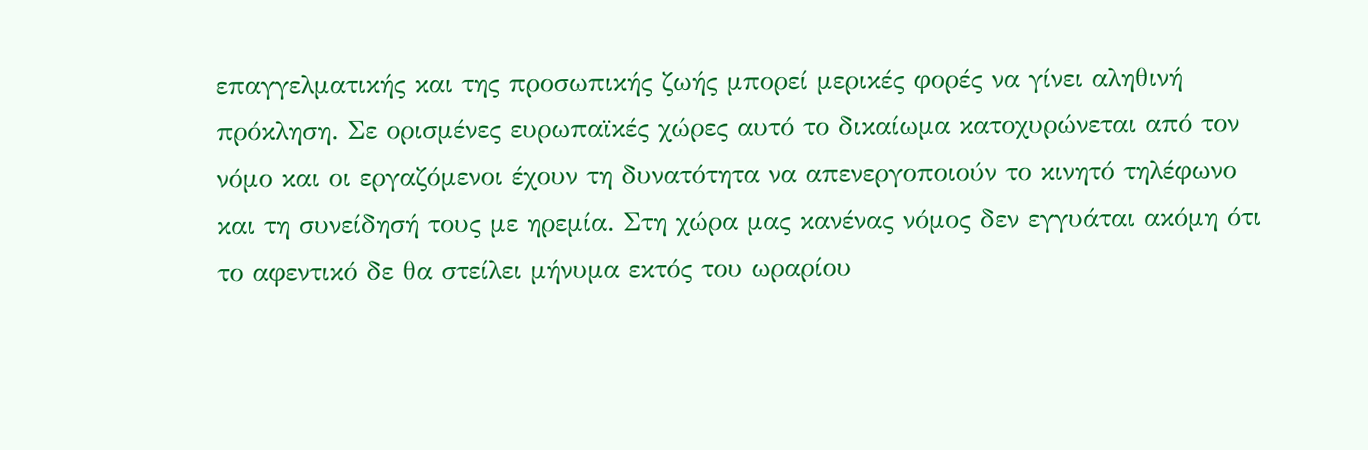επαγγελματικής και της προσωπικής ζωής μπορεί μερικές φορές να γίνει αληθινή πρόκληση. Σε ορισμένες ευρωπαϊκές χώρες αυτό το δικαίωμα κατοχυρώνεται από τον νόμο και οι εργαζόμενοι έχουν τη δυνατότητα να απενεργοποιούν το κινητό τηλέφωνο και τη συνείδησή τους με ηρεμία. Στη χώρα μας κανένας νόμος δεν εγγυάται ακόμη ότι το αφεντικό δε θα στείλει μήνυμα εκτός του ωραρίου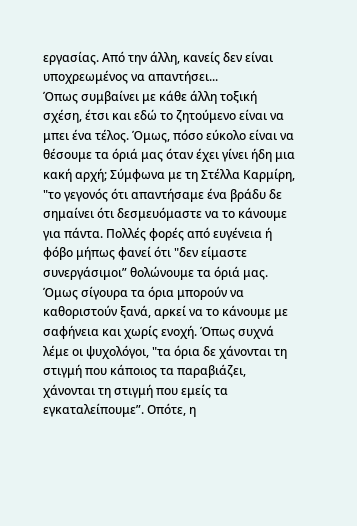εργασίας. Από την άλλη, κανείς δεν είναι υποχρεωμένος να απαντήσει...
Όπως συμβαίνει με κάθε άλλη τοξική σχέση, έτσι και εδώ το ζητούμενο είναι να μπει ένα τέλος. Όμως, πόσο εύκολο είναι να θέσουμε τα όριά μας όταν έχει γίνει ήδη μια κακή αρχή; Σύμφωνα με τη Στέλλα Καρμίρη, "το γεγονός ότι απαντήσαμε ένα βράδυ δε σημαίνει ότι δεσμευόμαστε να το κάνουμε για πάντα. Πολλές φορές από ευγένεια ή φόβο μήπως φανεί ότι "δεν είμαστε συνεργάσιμοι” θολώνουμε τα όριά μας. Όμως σίγουρα τα όρια μπορούν να καθοριστούν ξανά, αρκεί να το κάνουμε με σαφήνεια και χωρίς ενοχή. Όπως συχνά λέμε οι ψυχολόγοι, "τα όρια δε χάνονται τη στιγμή που κάποιος τα παραβιάζει, χάνονται τη στιγμή που εμείς τα εγκαταλείπουμε”. Οπότε, η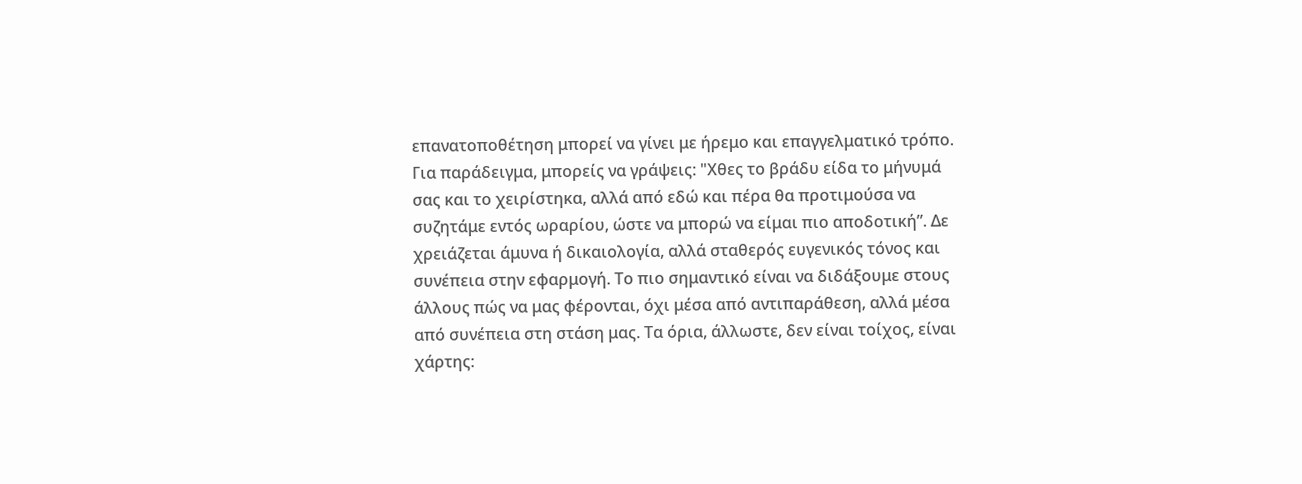επανατοποθέτηση μπορεί να γίνει με ήρεμο και επαγγελματικό τρόπο.
Για παράδειγμα, μπορείς να γράψεις: "Χθες το βράδυ είδα το μήνυμά σας και το χειρίστηκα, αλλά από εδώ και πέρα θα προτιμούσα να συζητάμε εντός ωραρίου, ώστε να μπορώ να είμαι πιο αποδοτική”. Δε χρειάζεται άμυνα ή δικαιολογία, αλλά σταθερός ευγενικός τόνος και συνέπεια στην εφαρμογή. Το πιο σημαντικό είναι να διδάξουμε στους άλλους πώς να μας φέρονται, όχι μέσα από αντιπαράθεση, αλλά μέσα από συνέπεια στη στάση μας. Τα όρια, άλλωστε, δεν είναι τοίχος, είναι χάρτης: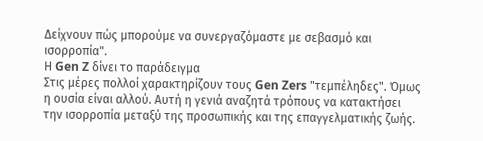Δείχνουν πώς μπορούμε να συνεργαζόμαστε με σεβασμό και ισορροπία".
Η Gen Z δίνει το παράδειγμα
Στις μέρες πολλοί χαρακτηρίζουν τους Gen Zers "τεμπέληδες". Όμως η ουσία είναι αλλού. Αυτή η γενιά αναζητά τρόπους να κατακτήσει την ισορροπία μεταξύ της προσωπικής και της επαγγελματικής ζωής.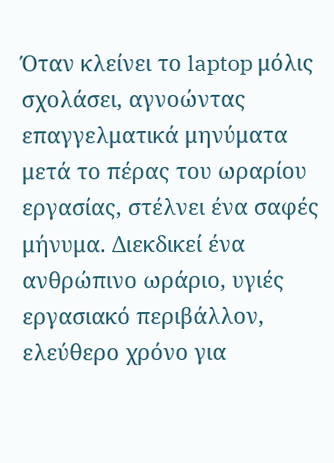Όταν κλείνει το laptop μόλις σχολάσει, αγνοώντας επαγγελματικά μηνύματα μετά το πέρας του ωραρίου εργασίας, στέλνει ένα σαφές μήνυμα. Διεκδικεί ένα ανθρώπινο ωράριο, υγιές εργασιακό περιβάλλον, ελεύθερο χρόνο για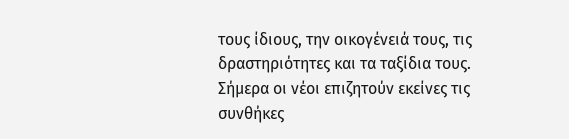τους ίδιους, την οικογένειά τους, τις δραστηριότητες και τα ταξίδια τους.
Σήμερα οι νέοι επιζητούν εκείνες τις συνθήκες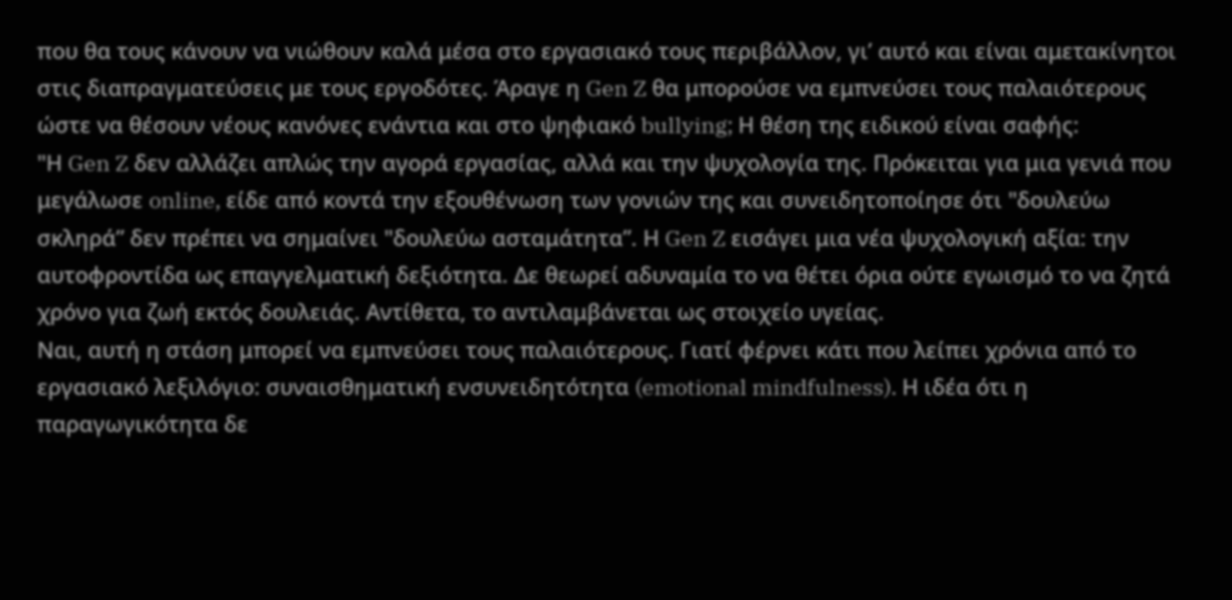που θα τους κάνουν να νιώθουν καλά μέσα στο εργασιακό τους περιβάλλον, γι’ αυτό και είναι αμετακίνητοι στις διαπραγματεύσεις με τους εργοδότες. Άραγε η Gen Z θα μπορούσε να εμπνεύσει τους παλαιότερους ώστε να θέσουν νέους κανόνες ενάντια και στο ψηφιακό bullying; Η θέση της ειδικού είναι σαφής:
"Η Gen Z δεν αλλάζει απλώς την αγορά εργασίας, αλλά και την ψυχολογία της. Πρόκειται για μια γενιά που μεγάλωσε online, είδε από κοντά την εξουθένωση των γονιών της και συνειδητοποίησε ότι "δουλεύω σκληρά” δεν πρέπει να σημαίνει "δουλεύω ασταμάτητα”. Η Gen Z εισάγει μια νέα ψυχολογική αξία: την αυτοφροντίδα ως επαγγελματική δεξιότητα. Δε θεωρεί αδυναμία το να θέτει όρια ούτε εγωισμό το να ζητά χρόνο για ζωή εκτός δουλειάς. Αντίθετα, το αντιλαμβάνεται ως στοιχείο υγείας.
Ναι, αυτή η στάση μπορεί να εμπνεύσει τους παλαιότερους. Γιατί φέρνει κάτι που λείπει χρόνια από το εργασιακό λεξιλόγιο: συναισθηματική ενσυνειδητότητα (emotional mindfulness). Η ιδέα ότι η παραγωγικότητα δε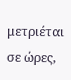μετριέται σε ώρες,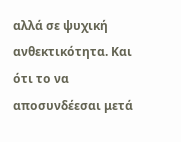αλλά σε ψυχική ανθεκτικότητα. Και ότι το να αποσυνδέεσαι μετά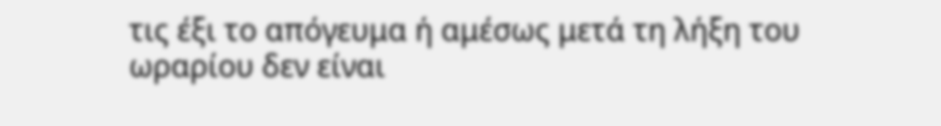τις έξι το απόγευμα ή αμέσως μετά τη λήξη του ωραρίου δεν είναι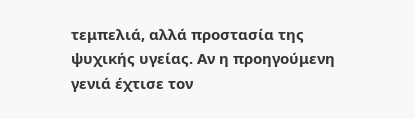τεμπελιά, αλλά προστασία της ψυχικής υγείας. Αν η προηγούμενη γενιά έχτισε τον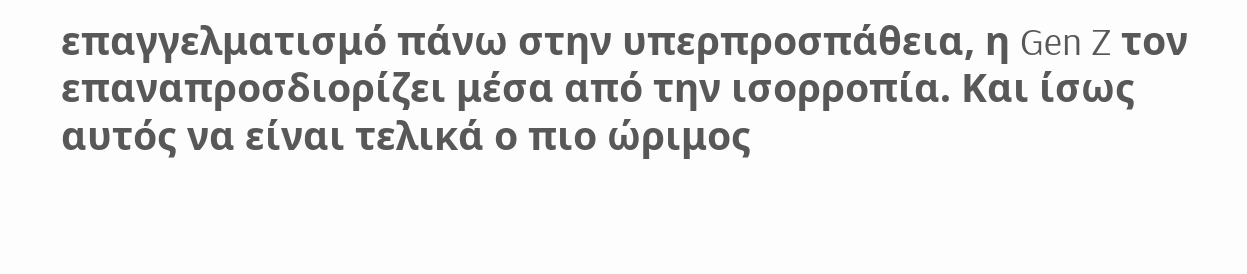επαγγελματισμό πάνω στην υπερπροσπάθεια, η Gen Z τον επαναπροσδιορίζει μέσα από την ισορροπία. Και ίσως αυτός να είναι τελικά ο πιο ώριμος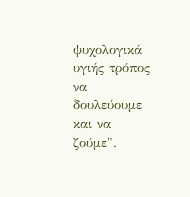ψυχολογικά υγιής τρόπος να δουλεύουμε και να ζούμε".